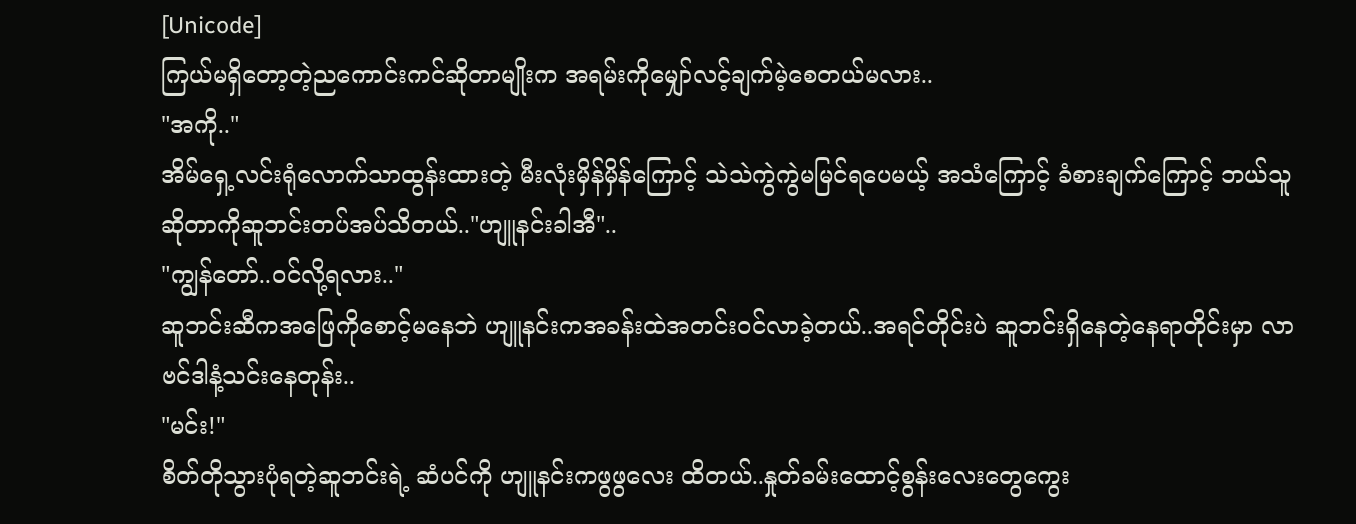[Unicode]
ကြယ်မရှိတော့တဲ့ညကောင်းကင်ဆိုတာမျိုးက အရမ်းကိုမျှော်လင့်ချက်မဲ့စေတယ်မလား..
"အကို.."
အိမ်ရှေ့လင်းရုံလောက်သာထွန်းထားတဲ့ မီးလုံးမှိန်မှိန်ကြောင့် သဲသဲကွဲကွဲမမြင်ရပေမယ့် အသံကြောင့် ခံစားချက်ကြောင့် ဘယ်သူဆိုတာကိုဆူဘင်းတပ်အပ်သိတယ်.."ဟျူနင်းခါအီ"..
"ကျွန်တော်..ဝင်လို့ရလား.."
ဆူဘင်းဆီကအဖြေကိုစောင့်မနေဘဲ ဟျူနင်းကအခန်းထဲအတင်းဝင်လာခဲ့တယ်..အရင်တိုင်းပဲ ဆူဘင်းရှိနေတဲ့နေရာတိုင်းမှာ လာဗင်ဒါနံ့သင်းနေတုန်း..
"မင်း!"
စိတ်တိုသွားပုံရတဲ့ဆူဘင်းရဲ့ ဆံပင်ကို ဟျူနင်းကဖွဖွလေး ထိတယ်..နှုတ်ခမ်းထောင့်စွန်းလေးတွေကွေး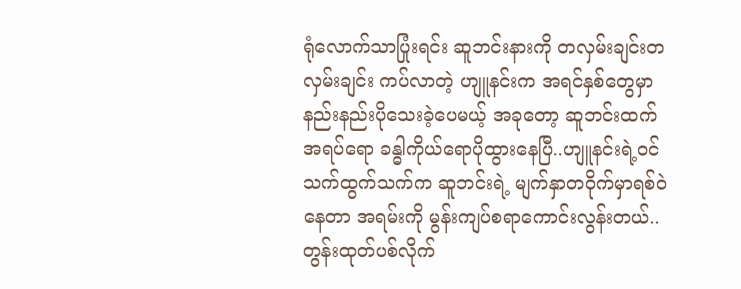ရုံလောက်သာပြုံးရင်း ဆူဘင်းနားကို တလှမ်းချင်းတလှမ်းချင်း ကပ်လာတဲ့ ဟျူနင်းက အရင်နှစ်တွေမှာနည်းနည်းပိုသေးခဲ့ပေမယ့် အခုတော့ ဆူဘင်းထက်အရပ်ရော ခန္ဓါကိုယ်ရောပိုထွားနေပြီ..ဟျူနင်းရဲ့ဝင်သက်ထွက်သက်က ဆူဘင်းရဲ့ မျက်နှာတဝိုက်မှာရစ်ဝဲနေတာ အရမ်းကို မွန်းကျပ်စရာကောင်းလွန်းတယ်..တွန်းထုတ်ပစ်လိုက်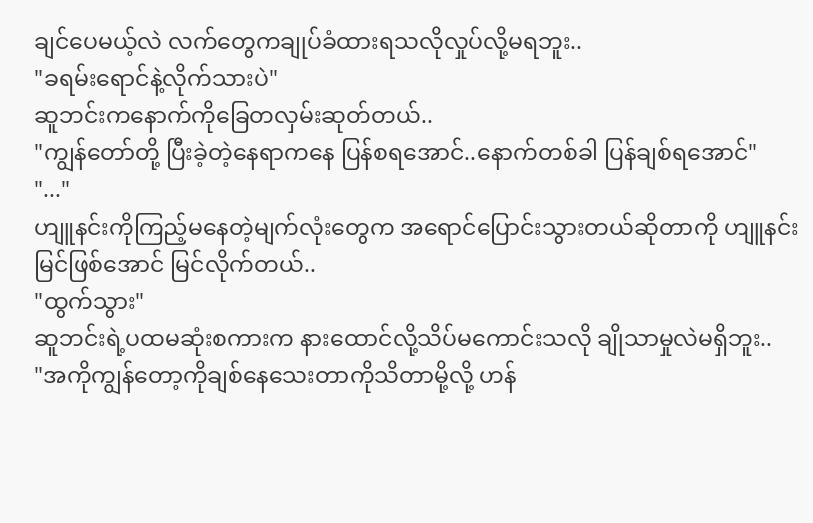ချင်ပေမယ့်လဲ လက်တွေကချုပ်ခံထားရသလိုလှုပ်လို့မရဘူး..
"ခရမ်းရောင်နဲ့လိုက်သားပဲ"
ဆူဘင်းကနောက်ကိုခြေတလှမ်းဆုတ်တယ်..
"ကျွန်တော်တို့ ပြီးခဲ့တဲ့နေရာကနေ ပြန်စရအောင်..နောက်တစ်ခါ ပြန်ချစ်ရအောင်"
"..."
ဟျူနင်းကိုကြည့်မနေတဲ့မျက်လုံးတွေက အရောင်ပြောင်းသွားတယ်ဆိုတာကို ဟျူနင်းမြင်ဖြစ်အောင် မြင်လိုက်တယ်..
"ထွက်သွား"
ဆူဘင်းရဲ့ပထမဆုံးစကားက နားထောင်လို့သိပ်မကောင်းသလို ချိုသာမှုလဲမရှိဘူး..
"အကိုကျွန်တော့ကိုချစ်နေသေးတာကိုသိတာမို့လို့ ဟန်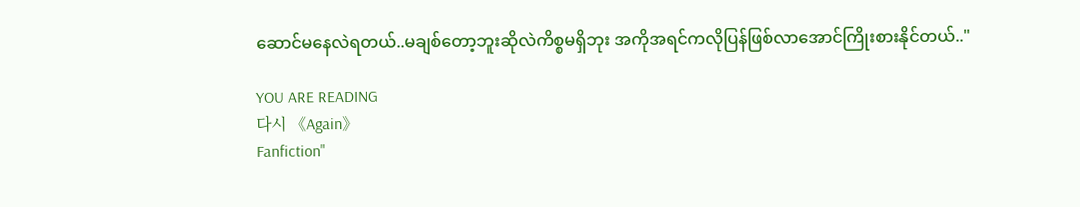ဆောင်မနေလဲရတယ်..မချစ်တော့ဘူးဆိုလဲကိစ္စမရှိဘုး အကိုအရင်ကလိုပြန်ဖြစ်လာအောင်ကြိုးစားနိုင်တယ်.."

YOU ARE READING
다시 《Again》
Fanfiction"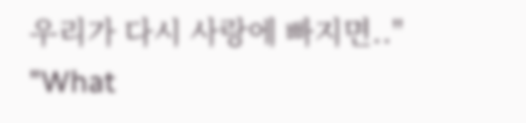우리가 다시 사랑에 빠지면.." "What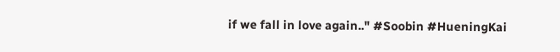if we fall in love again.." #Soobin #HueningKai